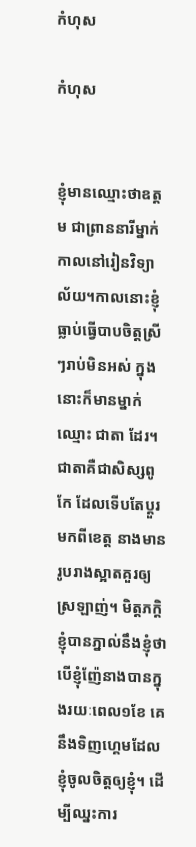កំហុស

កំហុស


ខ្ញុំមានឈ្មោះថាឧត្តម ជាព្រាននារីម្នាក់កាលនៅរៀនវិទ្យាល័យ។កាលនោះខ្ញុំ ធ្លាប់ធ្វើបាបចិត្តស្រីៗរាប់មិនអស់ ក្នុងនោះក៏មានម្នាក់ឈ្មោះ ជាតា ដែរ។ ជាតាគឺជាសិស្សពូកែ ដែលទើបតែប្តួរមកពីខេត្ត នាងមានរូបរាងស្អាតគួរឲ្យស្រឡាញ់។ មិត្តភក្តិខ្ញុំបានភ្នាល់នឹងខ្ញុំថាបើខ្ញុំញ៉ែនាងបានក្នុងរយៈពេល១ខែ គេនឹងទិញហ្គេមដែលខ្ញុំចូលចិត្តឲ្យខ្ញុំ។ ដើម្បីឈ្នះការ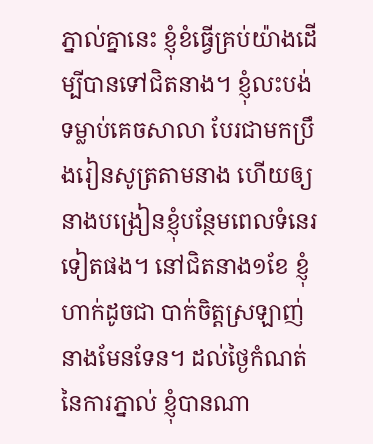ភ្នាល់គ្នានេះ ខ្ញុំខំធ្វើគ្រប់យ៉ាងដើម្បីបានទៅជិតនាង។ ខ្ញុំលះបង់ទម្លាប់គេចសាលា បែរជាមកប្រឹងរៀនសូត្រតាមនាង ហើយឲ្យនាងបង្រៀនខ្ញុំបន្ថែមពេលទំនេរទៀតផង។ នៅជិតនាង១ខែ ខ្ញុំហាក់ដូចជា បាក់ចិត្តស្រឡាញ់នាងមែនទែន។ ដល់ថ្ងៃកំណត់នៃការភ្នាល់ ខ្ញុំបានណា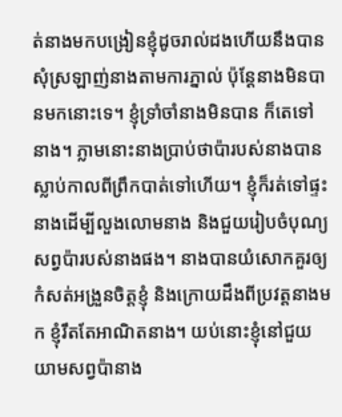ត់នាងមកបង្រៀនខ្ញុំដូចរាល់ដងហើយនឹងបានសុំស្រឡាញ់នាងតាមការភ្នាល់ ប៉ុន្តែនាងមិនបានមកនោះទេ។ ខ្ញុំទ្រាំចាំនាងមិនបាន ក៏តេទៅនាង។ ភ្លាមនោះនាងប្រាប់ថាប៉ារបស់នាងបានស្លាប់កាលពីព្រឹកបាត់ទៅហើយ។ ខ្ញុំក៏រត់ទៅផ្ទះនាងដើម្បីលួងលោមនាង និងជួយរៀបចំបុណ្យសព្វប៉ារបស់នាងផង។ នាងបានយំសោកគួរឲ្យកំសត់អង្រួនចិត្តខ្ញុំ និងក្រោយដឹងពីប្រវត្តនាងមក ខ្ញុំរឹតតែអាណិតនាង។ យប់នោះខ្ញុំនៅជួយយាមសព្វប៉ានាង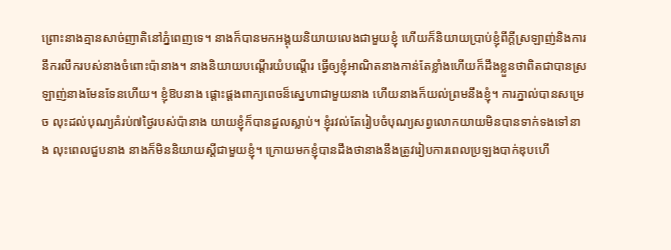ព្រោះនាងគ្មានសាច់ញាតិនៅភ្នំពេញទេ។ នាងក៏បានមកអង្គុយនិយាយលេងជាមួយខ្ញុំ ហើយក៏និយាយប្រាប់ខ្ញុំពីក្តីស្រឡាញ់និងការនឹករលឹករបស់នាងចំពោះប៉ានាង។ នាងនិយាយបណ្តើរយំបណ្តើរ ធ្វើឲ្យខ្ញុំអាណិតនាងកាន់តែខ្លាំងហើយក៏ដឹងខ្លួនថាពិតជាបានស្រឡាញ់នាងមែនទែនហើយ។ ខ្ញុំឱបនាង ផ្តោះផ្តងពាក្យពេចន៏ស្នេហាជាមួយនាង ហើយនាងក៏យល់ព្រមនឹងខ្ញុំ។ ការភ្នាល់បានសម្រេច លុះដល់បុណ្យគំរប់៧ថ្ងៃរបស់ប៉ានាង យាយខ្ញុំក៏បានដួលស្លាប់។ ខ្ញុំរវល់តែរៀបចំបុណ្យសព្វលោកយាយមិនបានទាក់ទងទៅនាង លុះពេលជួបនាង នាងក៏មិននិយាយស្តីជាមួយខ្ញុំ។ ក្រោយមកខ្ញុំបានដឹងថានាងនឹងត្រូវរៀបការពេលប្រឡងបាក់ឌុបហើ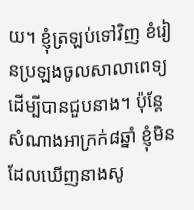យ។ ខ្ញុំត្រឡប់ទៅវិញ ខំរៀនប្រឡងចូលសាលាពេទ្យដើម្បីបានជួបនាង។ ប៉ុន្តែសំណាងអាក្រក់៨ឆ្នាំ ខ្ញុំមិនដែលឃើញនាងសូ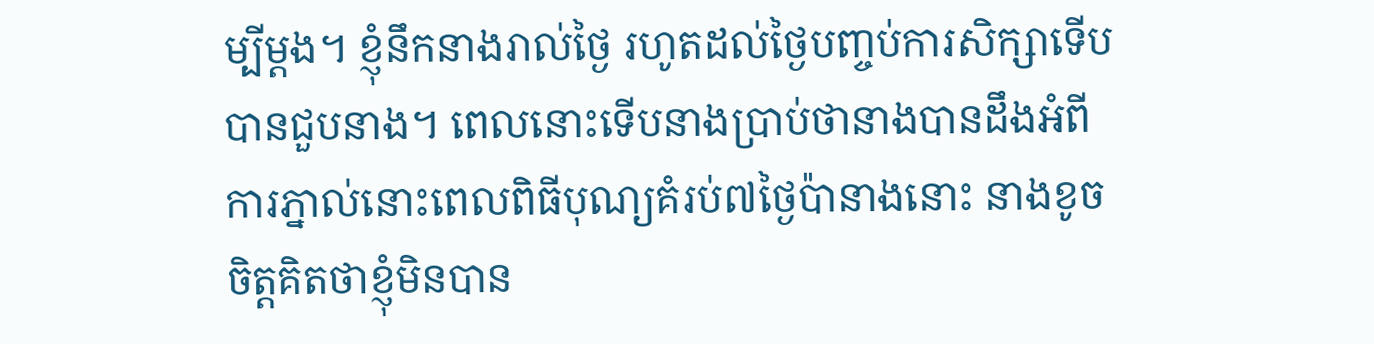ម្បីម្តង។ ខ្ញុំនឹកនាងរាល់ថ្ងៃ រហូតដល់ថ្ងៃបញ្ចប់ការសិក្សាទើបបានជួបនាង។ ពេលនោះទើបនាងប្រាប់ថានាងបានដឹងអំពីការភ្នាល់នោះពេលពិធីបុណ្យគំរប់៧ថ្ងៃប៉ានាងនោះ នាងខូចចិត្តគិតថាខ្ញុំមិនបាន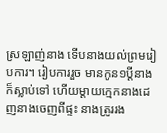ស្រឡាញ់នាង ទើបនាងយល់ព្រមរៀបការ។ រៀបការរួច មានកូន១ប្តីនាងក៏ស្លាប់ទៅ ហើយម្តាយក្មេកនាងដេញនាងចេញពីផ្ទះ នាងត្រូររង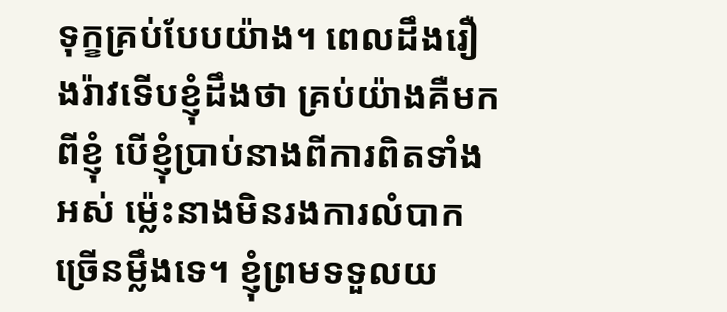ទុក្ខគ្រប់បែបយ៉ាង។ ពេលដឹងរឿងរ៉ាវទើបខ្ញុំដឹងថា គ្រប់យ៉ាងគឺមកពីខ្ញុំ បើខ្ញុំប្រាប់នាងពីការពិតទាំងអស់ ម្ល៉េះនាងមិនរងការលំបាកច្រើនម្លឹងទេ។ ខ្ញុំព្រមទទួលយ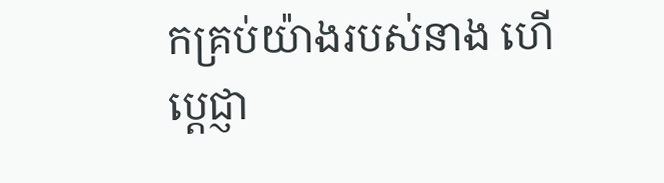កគ្រប់យ៉ាងរបស់នាង ហើប្តេជ្ញា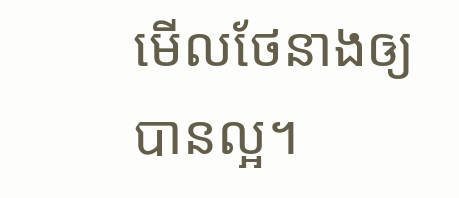មើលថែនាងឲ្យបានល្អ។